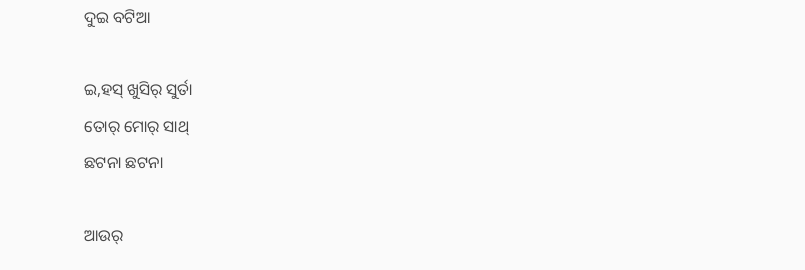ଦୁଇ ବଟିଆ

ଇ,ହସ୍ ଖୁସିର୍ ସୁର୍ତା
ତୋର୍ ମୋର୍ ସାଥ୍
ଛଟନା ଛଟନା

ଆଉର୍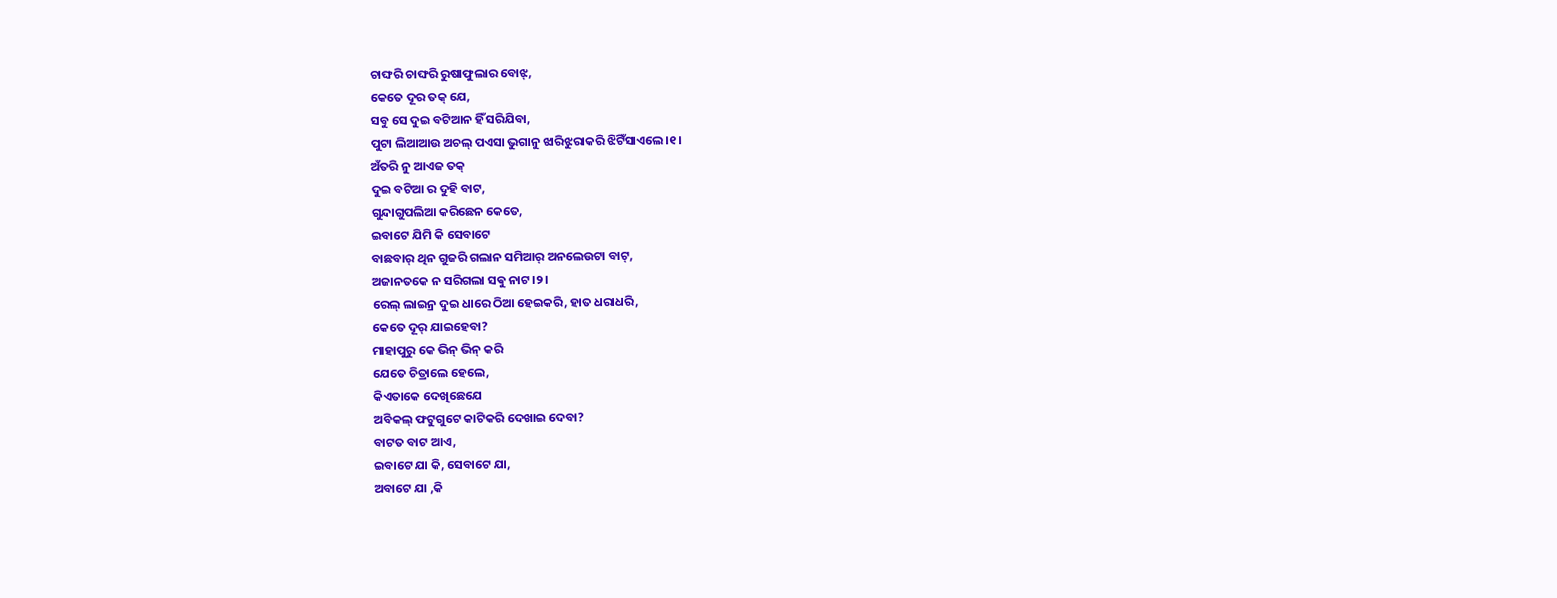ଚାଙ୍ଘରି ଚାଙ୍ଘରି ରୁଷାଫୁଲାର ବୋଝ୍,
କେତେ ଦୂର ତକ୍ ଯେ,
ସବୁ ସେ ଦୁଇ ବଟିଆନ ହିଁ ସରିଯିବା,
ପୁଟା ଲିଆଆଉ ଅଚଲ୍ ପଏସା ଭୁଗାନୁ ଝାରିଝୁରାକରି ଝିଟିଁସାଏଲେ।୧।
ଅଁତରି ନୁ ଆଏଜ ତକ୍
ଦୁଇ ବଟିଆ ର ଦୁହି ବାଟ,
ଗୁନ୍ଦାଗୁପଲିଆ କରିଛେନ କେତେ,
ଇବାଟେ ଯିମି କି ସେବାଟେ
ବାଛବାର୍ ଥିନ ଗୁଜରି ଗଲାନ ସମିଆର୍ ଅନଲେଉଟା ବାଟ୍,
ଅଜାନତକେ ନ ସରିଗଲା ସଵୁ ନାଟ।୨।
ରେଲ୍ ଲାଇନ୍ର ଦୁଇ ଧାରେ ଠିଆ ହେଇକରି, ହାତ ଧରାଧରି,
କେତେ ଦୂର୍ ଯାଇହେବା?
ମାହାପୁରୁ କେ ଭିନ୍ ଭିନ୍ କରି
ଯେତେ ଚିତ୍ରାଲେ ହେଲେ,
କିଏତାକେ ଦେଖିଛେଯେ
ଅବିକଲ୍ ଫଟୁଗୁଟେ କାଟିକରି ଦେଖାଇ ଦେବା?
ବାଟତ ବାଟ ଆଏ,
ଇବାଟେ ଯା କି, ସେବାଟେ ଯା,
ଅବାଟେ ଯା ,କି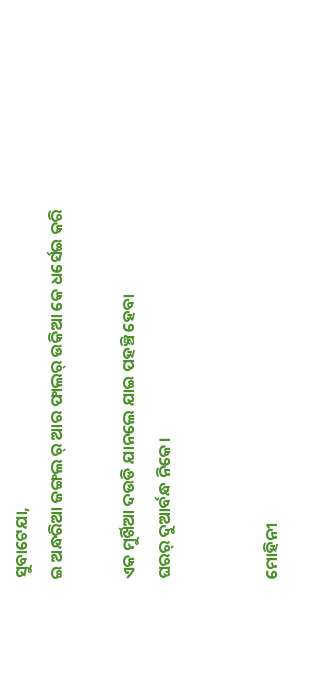ସୁବାଟେଯା,
ଇ ଅନ୍ଧରିଆ ଜଙ୍ଗଲ ର୍ ଆର ଫାଲର୍ ଉକିଆ କେ ଧର୍ସେଇ କରି

ଏକ ମୁର୍ଖିଆ ଦଉଡି ଯାନଲେ ଯାଇ ପହଞ୍ଚି ହେବା
ଘରର୍ ଦୁଆର୍ବନ୍ଧ ନିକେ।


ମୋହିନୀ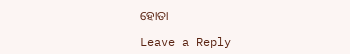ହୋତା

Leave a Reply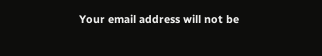Your email address will not be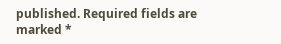published. Required fields are marked *